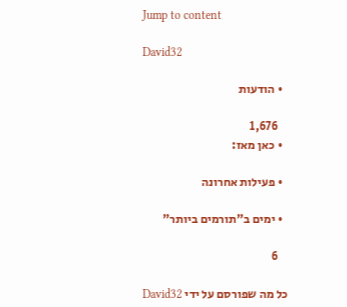Jump to content

David32

  • הודעות

    1,676
  • כאן מאז:

  • פעילות אחרונה

  • ימים ב"תורמים ביותר"

    6

כל מה שפורסם על ידי David32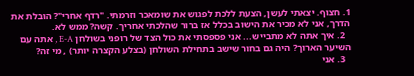1. חצוף. יצאתי לעשן, הצעת ללכת לפגוש את שומאכר וזרמתי. "רדף אחרי"? הובלת את הדרך, אני לא מכיר את הישוב בכלל אז ברור שהלכתי אחריך. קשה? ממש לא.
  2. איך אתה לא מתבייש... אני פספסתי את כול הצד של רופני בשולחן E-A , אתה עם השיער הארוך? היה גם בחור שישב בתחילת השולחן (בצלע הקצרה יותר) , מי זה?
  3. אני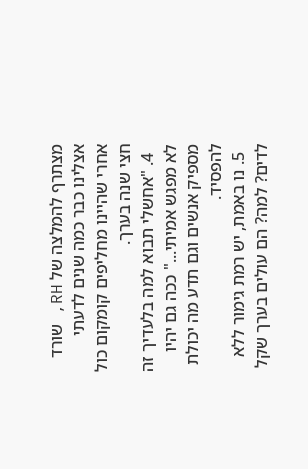מצתרף להמלצה של RH, שורד אצלינו כבר כמה שנים לדעתי אחרי שהיינו מחליפים קומקום כול חצי שנה בערך.
  4. "אחשלי תבוא למה בלעדיך זה לא מפגש אמיתי..." ככה גם יהיו מספיק אנשים וגם תדע מה יכולת להפסיד.
  5. נו באמת, יש רמת גימור ללא לדים? למה? הם עולים בערך שקל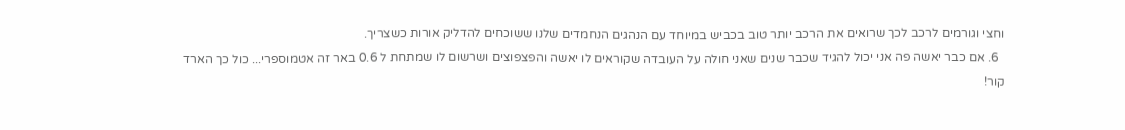וחצי וגורמים לרכב לכך שרואים את הרכב יותר טוב בכביש במיוחד עם הנהגים הנחמדים שלנו ששוכחים להדליק אורות כשצריך.
  6. אם כבר יאשה פה אני יכול להגיד שכבר שנים שאני חולה על העובדה שקוראים לו יאשה והפצפוצים ושרשום לו שמתחת ל 0.6 באר זה אטמוספרי... כול כך הארד קור!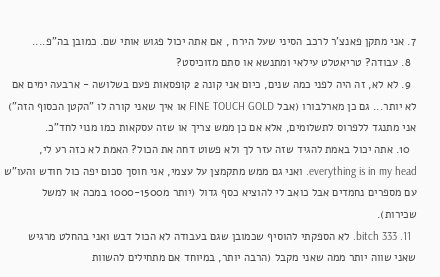7. אני מתקן פאנצ'ר לרכב הסיני שעל הירח , אם אתה יכול פגוש אותי שם. כמובן בה"פ....
  8. עבודה? טריאטלט עילאי ומתנשא או סתם מזוכיסט?
  9. לא לא, זה היה לפני כמה שנים, כיום אני קונה 2 קופסאות פעם בשלושה - ארבעה ימים אם לא יותר... גם כן מארלבורו (אבל FINE TOUCH GOLD או איך שאני קורה לו "הקטן הכסוף הזה") אני מתנגד ללפרוס לתשלומים, אלא אם כן ממש צריך או שזה עסקאות כמו מנוי לחד"כ.
  10. אתה יכול באמת להגיד שזה עזר לך ולא פשוט דחה את הכול? האמת לא כזה רע לי, everything is in my head. ואני גם ממש מתקמצן על עצמי, אני חוסך סכום יפה כול חודש והעו"ש עם מספרים נחמדים אבל כואב לי להוציא כסף גדול (יותר מ1000-1500 במכה או למשל שכירות).
  11. 333 bitch. לא הספקתי להוסיף שכמובן שגם בעבודה לא הכול דבש ואני בהחלט מרגיש שאני שווה יותר ממה שאני מקבל (הרבה יותר, במיוחד אם מתחילים להשוות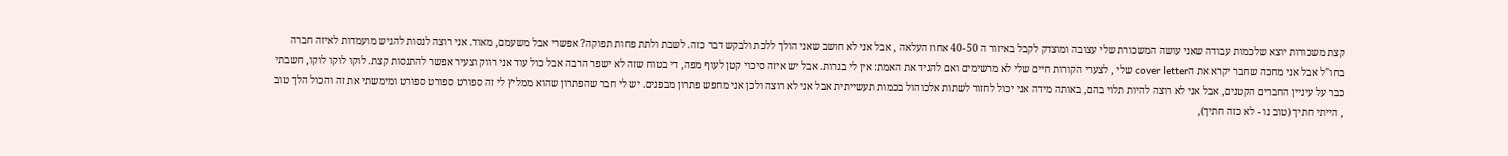קצת משכורות יוצא שלכמות עבודה שאני עושה המשכורת שלי עצובה ומוצדק לקבל באיזור ה 40-50 אחוז העלאה , אבל אני לא חושב שאני הולך ללכת ולבקש דבר כזה. לשבת ולתת פחות תפוקה? אפשרי אבל משעמם, מאוד. אני רוצה לנסות להגיש מועמדות לאיזה חברה בחו"ל אבל אני מחכה שחבר יקרא את הcover letter שלי , לצערי הקורות חיים שלי לא מרשימים ואם להגיד את האמת: אין לי בגרות. אבל יש איזה סיכוי קטן לעוף מפה, די בטוח שזה לא ישפר הרבה אבל כול עוד אני רווק וצעיר אפשר להתנסות קצת. לוקו לוקו לוקו, חשבתי כבר על עיניין החברים הקטנים, אבל אני לא רוצה להיות תלוי בהם, באותה מידה אני יכול לחזור לשתות אלכוהול בכמות תעשייתית אבל אני לא רוצה ולכן אני מחפש פתרון מבפנים. יש לי חבר שהפתרון שהוא ממליץ לי זה ספורט ספורט ספורט ומימשתי את זה והכול הלך טוב , הייתי חתיך (טוב נו - לא כזה חתיך),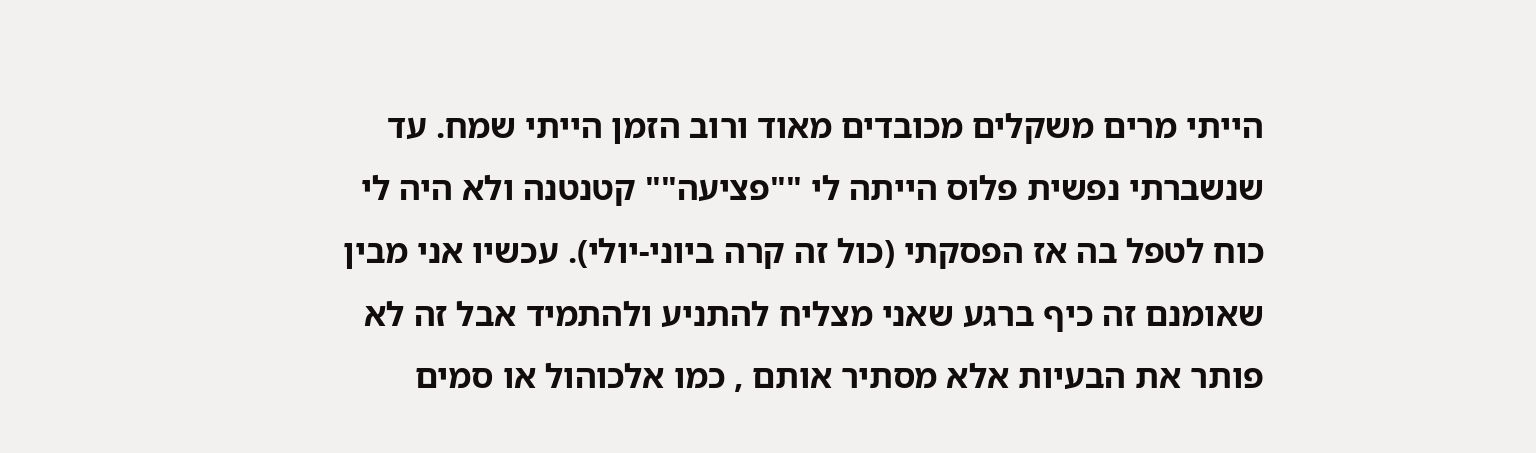הייתי מרים משקלים מכובדים מאוד ורוב הזמן הייתי שמח. עד שנשברתי נפשית פלוס הייתה לי ""פציעה"" קטנטנה ולא היה לי כוח לטפל בה אז הפסקתי (כול זה קרה ביוני-יולי). עכשיו אני מבין שאומנם זה כיף ברגע שאני מצליח להתניע ולהתמיד אבל זה לא פותר את הבעיות אלא מסתיר אותם , כמו אלכוהול או סמים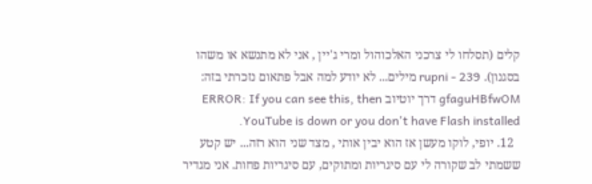קלים (תסלחו לי צרכני האלכוהול ומרי ג'יין , אני לא מתנשא או משהו בסגנון). rupni - 239 מילים... לא יודע למה אבל פתאום נזכרתי בזה: gfaguHBfwOM דרך יוטיוב ERROR: If you can see this, then YouTube is down or you don't have Flash installed.
  12. יופי, לוקו מעשן אז הוא יבין אותי , מצד שני הוא רזה... יש קטע ששמתי לב שקורה לי עם סיגריות ומתוקים, עם סיגריות פחות. אני מגדיר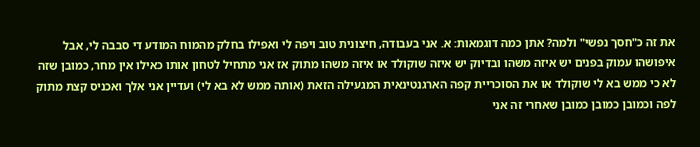את זה כ"חסך נפשי" ולמה? אתן כמה דוגמאות: א. אני בעבודה, חיצונית טוב ויפה לי ואפילו בחלק מהמוח המודע די סבבה לי, אבל איפושהו עמוק בפנים יש איזה משהו ובדיוק יש איזה שוקולד או איזה משהו מתוק אז אני מתחיל לטחון אותו כאילו אין מחר, כמובן שזה לא כי ממש בא לי שוקולד או את הסוכריית קפה הארגנטינאית המגעילה הזאת (אותה ממש לא בא לי) ועדיין אני אלך ואכניס קצת מתוק לפה וכמובן כמובן כמובן שאחרי זה אני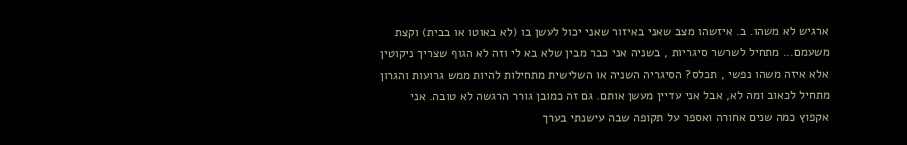ארגיש לא משהו. ב. איזשהו מצב שאני באיזור שאני יכול לעשן בו (לא באוטו או בבית) וקצת משעמם... מתחיל לשרשר סיגריות , בשניה אני כבר מבין שלא בא לי וזה לא הגוף שצריך ניקוטין אלא איזה משהו נפשי , תכלס? הסיגריה השניה או השלישית מתחילות להיות ממש גרועות והגרון מתחיל לכאוב ומה לא, אבל אני עדיין מעשן אותם. גם זה כמובן גורר הרגשה לא טובה. אני אקפוץ כמה שנים אחורה ואספר על תקופה שבה עישנתי בערך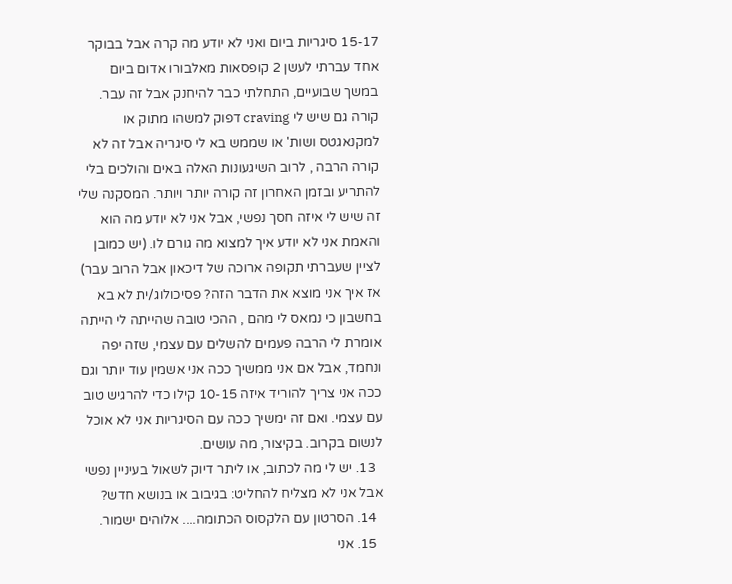15-17 סיגריות ביום ואני לא יודע מה קרה אבל בבוקר אחד עברתי לעשן 2 קופסאות מאלבורו אדום ביום במשך שבועיים, התחלתי כבר להיחנק אבל זה עבר. קורה גם שיש לי craving דפוק למשהו מתוק או למקנאגטס ושות' או שממש בא לי סיגריה אבל זה לא קורה הרבה , לרוב השיגעונות האלה באים והולכים בלי להתריע ובזמן האחרון זה קורה יותר ויותר. המסקנה שלי זה שיש לי איזה חסך נפשי, אבל אני לא יודע מה הוא והאמת אני לא יודע איך למצוא מה גורם לו. (יש כמובן לציין שעברתי תקופה ארוכה של דיכאון אבל הרוב עבר) אז איך אני מוצא את הדבר הזה? פסיכולוג/ית לא בא בחשבון כי נמאס לי מהם , ההכי טובה שהייתה לי הייתה אומרת לי הרבה פעמים להשלים עם עצמי, שזה יפה ונחמד, אבל אם אני ממשיך ככה אני אשמין עוד יותר וגם ככה אני צריך להוריד איזה 10-15 קילו כדי להרגיש טוב עם עצמי. ואם זה ימשיך ככה עם הסיגריות אני לא אוכל לנשום בקרוב. בקיצור, מה עושים.
  13. יש לי מה לכתוב, או ליתר דיוק לשאול בעיניין נפשי אבל אני לא מצליח להחליט: בגיבוב או בנושא חדש?
  14. הסרטון עם הלקסוס הכתומה.... אלוהים ישמור.
  15. אני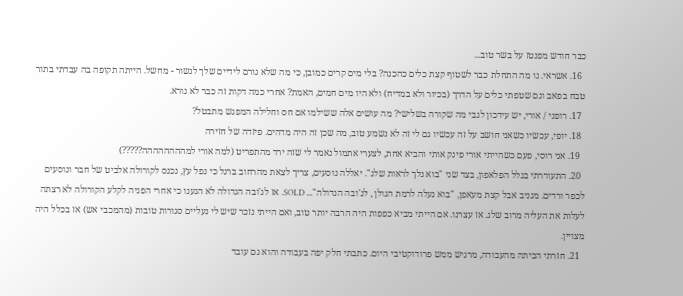כבר חודש מפנטז על בשר טוב...
  16. אשראי. נו מה התחלת כבר לשטוף קצת כלים כהכנה? בלי מים קרים כמובן, כי מה שלא גורם לידיים שלך לנשור - מחשל. הייתה תקופה בה עבדתי בתור טבח בפאב וגם שטפתי כלים על הדרך (בכיור ולא במדיח) ולא היו מים חמים, האמת? אחרי כמה דקות זה כבר לא נורא.
  17. רופני / אורי, יש עידכון לגבי מה שקורה בשלישי? מה עושים אלה ששילמו אם חס וחלילה המפגש מתבטל?
  18. יופי, עכשיו כשאני חושב על זה עכשיו גם לי זה לא נשמע טוב, מה שכן זה היה מדהים. פיזדה של חזירה
  19. אני רוסי, פעם כשהייתי אורי פינק אותי והביא אחת, לצערי אתמול נאמר לי שזה ירד מהתפריט (למה אורי למהההההההה?????)
  20. התעוררתי בגלל הפלאפון, בצד שני "בוא נלך לראות שלג". יאללה נוסעים, צריך לצאת מהרחוב ברגל כי נפל עץ, נכנס לקורולה אלביט של חבר ונוסעים לכפר ורדים. מגניב אבל קצת מעאפן, "בוא נעלה לרמת הגולן , לג'ובה הגדולה"... SOLD. אז לג'ובה הגדולה לא הגענו כי אחרי הפניה לקלע הקורולה לא רצתה לעלות את העליה מרוב שלג. אז עצרנו. אם הייתי מביא כפפות היה הרבה יותר טוב, ואם הייתי נזכר שיש לי נעליים סגורות טובות (מהמכבי אש) אז בכלל היה מצויין.
  21. חזרתי הביתה מהעבודה, מרגיש ממש פרודוקטיבי היום. כתבתי חלק יפה בעבודה והוא גם עובד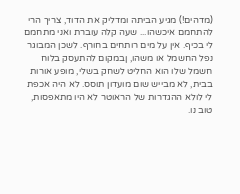(מדהים!) מגיע הביתה ומדליק את הדוד, צריך הרי להתחמם איכשהו... שעה קלה עוברת ואני מתחמם לי בכיף. אין על מים רותחים בחורף. לשכן המבוגר נפל החשמל או משהו, ןבמקום להתעסק בלוח חשמל שלו הוא החליט לשחק בשלי, מופע אורות בבית, לא מבייש שום מועדון תוסס. לא היה אכפת לי לולא ההגדרות של הראוטר לא היו מתאפסות, טוב נו.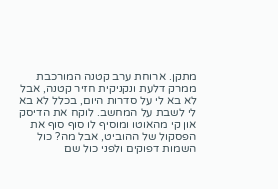מתקן. ארוחת ערב קטנה המורכבת ממרק דלעת ונקניקית חזיר קטנה, אבל לא בא לי על סדרות היום, בכלל לא בא לי לשבת על המחשב. לוקח את הדיסק און קי מהאוטו ומוסיף לו סוף סוף את הפסקול של ההוביט, אבל מה? כול השמות דפוקים ולפני כול שם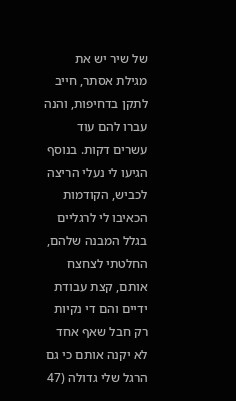של שיר יש את מגילת אסתר, חייב לתקן בדחיפות, והנה עברו להם עוד עשרים דקות. בנוסף הגיעו לי נעלי הריצה לכביש, הקודמות הכאיבו לי לרגליים בגלל המבנה שלהם, החלטתי לצחצח אותם, קצת עבודת ידיים והם די נקיות רק חבל שאף אחד לא יקנה אותם כי גם הרגל שלי גדולה (47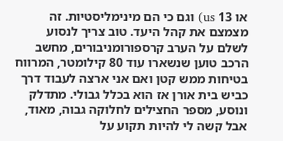או 13 us) וגם כי הם מינימליסטיות. זה מצמצם את קהל היעד. טוב צריך לנסוע לשלם על הערב קרספורומניבורים, מחשב הרכב טוען שנשארו עוד 80 קילומטר, המרווח בטיחות ממש קטן ואם אני ארצה לעבוד דרך כביש בית אורן אז הוא בכלל גבולי. מתדלק ונוסע, מספר החצילים לחלוקה גבוה, מאוד, אבל קשה לי להיות תקוע על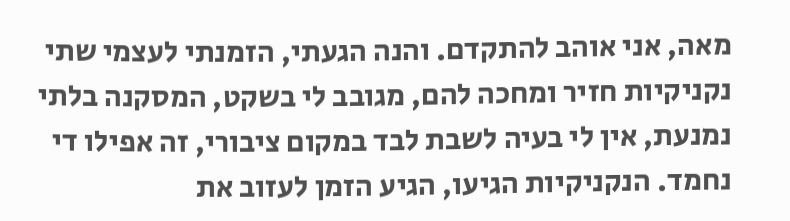מאה, אני אוהב להתקדם. והנה הגעתי, הזמנתי לעצמי שתי נקניקיות חזיר ומחכה להם, מגובב לי בשקט, המסקנה בלתי נמנעת, אין לי בעיה לשבת לבד במקום ציבורי, זה אפילו די נחמד. הנקניקיות הגיעו, הגיע הזמן לעזוב את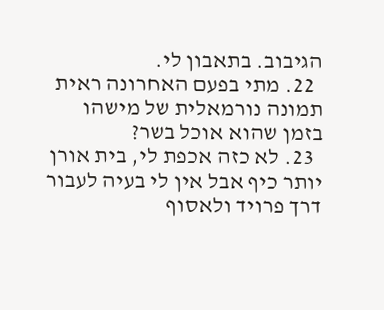הגיבוב. בתאבון לי.
  22. מתי בפעם האחרונה ראית תמונה נורמאלית של מישהו בזמן שהוא אוכל בשר?
  23. לא כזה אכפת לי, בית אורן יותר כיף אבל אין לי בעיה לעבור דרך פרויד ולאסוף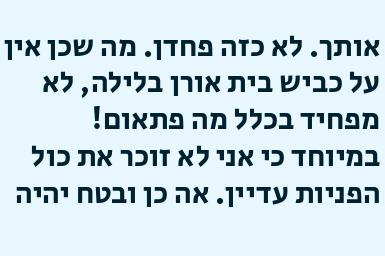אותך. לא כזה פחדן. מה שכן אין על כביש בית אורן בלילה, לא מפחיד בכלל מה פתאום! במיוחד כי אני לא זוכר את כול הפניות עדיין. אה כן ובטח יהיה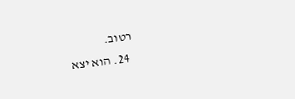רטוב.
  24. הוא יצא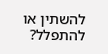להשתין או להתפלל?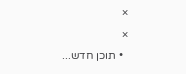×
×
  • תוכן חדש...